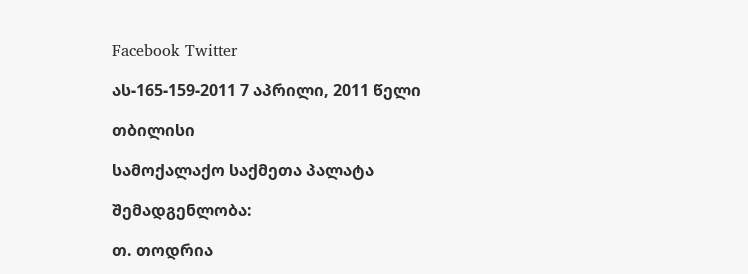Facebook Twitter

ას-165-159-2011 7 აპრილი, 2011 წელი

თბილისი

სამოქალაქო საქმეთა პალატა

შემადგენლობა:

თ. თოდრია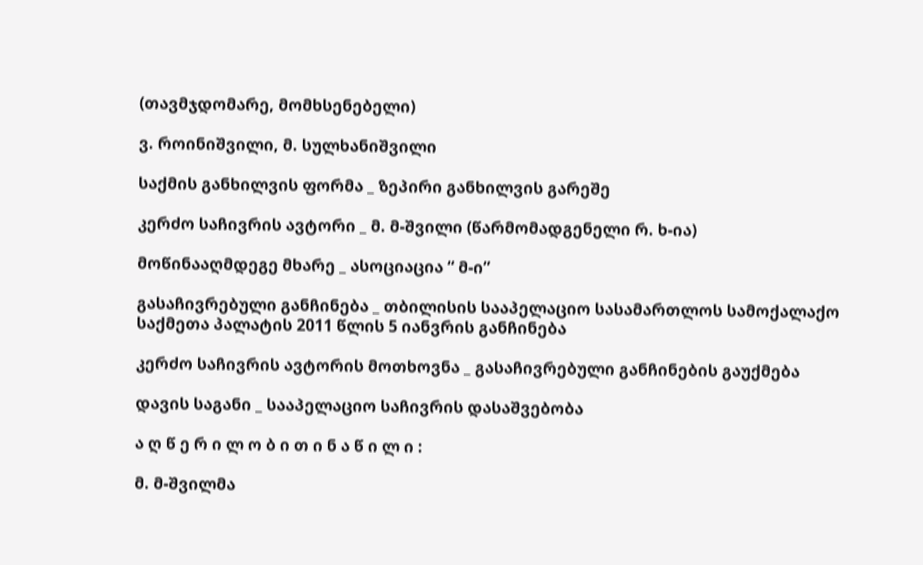(თავმჯდომარე, მომხსენებელი)

ვ. როინიშვილი, მ. სულხანიშვილი

საქმის განხილვის ფორმა _ ზეპირი განხილვის გარეშე

კერძო საჩივრის ავტორი _ მ. მ-შვილი (წარმომადგენელი რ. ხ-ია)

მოწინააღმდეგე მხარე _ ასოციაცია “ მ-ი”

გასაჩივრებული განჩინება _ თბილისის სააპელაციო სასამართლოს სამოქალაქო საქმეთა პალატის 2011 წლის 5 იანვრის განჩინება

კერძო საჩივრის ავტორის მოთხოვნა _ გასაჩივრებული განჩინების გაუქმება

დავის საგანი _ სააპელაციო საჩივრის დასაშვებობა

ა ღ წ ე რ ი ლ ო ბ ი თ ი ნ ა წ ი ლ ი :

მ. მ-შვილმა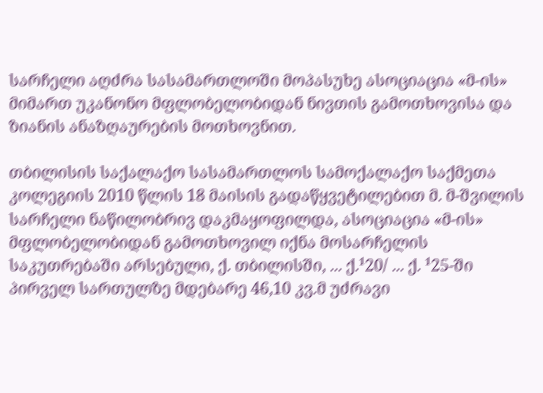სარჩელი აღძრა სასამართლოში მოპასუხე ასოციაცია «მ-ის» მიმართ უკანონო მფლობელობიდან ნივთის გამოთხოვისა და ზიანის ანაზღაურების მოთხოვნით.

თბილისის საქალაქო სასამართლოს სამოქალაქო საქმეთა კოლეგიის 2010 წლის 18 მაისის გადაწყვეტილებით მ. მ-შვილის სარჩელი ნაწილობრივ დაკმაყოფილდა, ასოციაცია «მ-ის» მფლობელობიდან გამოთხოვილ იქნა მოსარჩელის საკუთრებაში არსებული, ქ. თბილისში, ... ქ.¹20/ ... ქ. ¹25-ში პირველ სართულზე მდებარე 46,10 კვ.მ უძრავი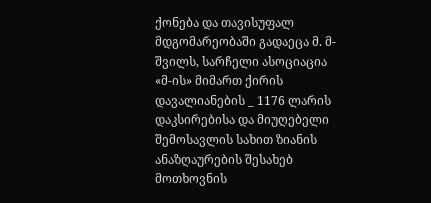ქონება და თავისუფალ მდგომარეობაში გადაეცა მ. მ-შვილს, სარჩელი ასოციაცია «მ-ის» მიმართ ქირის დავალიანების _ 1176 ლარის დაკსირებისა და მიუღებელი შემოსავლის სახით ზიანის ანაზღაურების შესახებ მოთხოვნის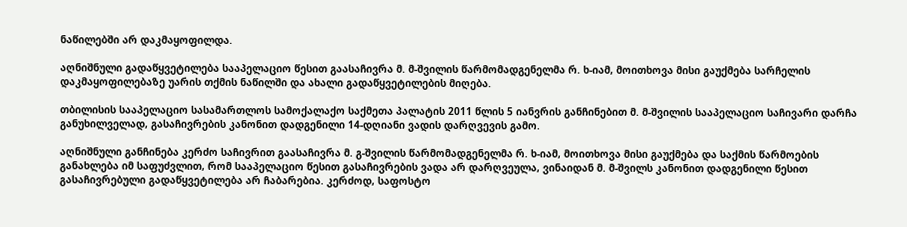ნაწილებში არ დაკმაყოფილდა.

აღნიშნული გადაწყვეტილება სააპელაციო წესით გაასაჩივრა მ. მ-შვილის წარმომადგენელმა რ. ხ-იამ, მოითხოვა მისი გაუქმება სარჩელის დაკმაყოფილებაზე უარის თქმის ნაწილში და ახალი გადაწყვეტილების მიღება.

თბილისის სააპელაციო სასამართლოს სამოქალაქო საქმეთა პალატის 2011 წლის 5 იანვრის განჩინებით მ. მ-შვილის სააპელაციო საჩივარი დარჩა განუხილველად, გასაჩივრების კანონით დადგენილი 14-დღიანი ვადის დარღვევის გამო.

აღნიშნული განჩინება კერძო საჩივრით გაასაჩივრა მ. გ-შვილის წარმომადგენელმა რ. ხ-იამ, მოითხოვა მისი გაუქმება და საქმის წარმოების განახლება იმ საფუძვლით, რომ სააპელაციო წესით გასაჩივრების ვადა არ დარღვეულა, ვინაიდან მ. მ-შვილს კანონით დადგენილი წესით გასაჩივრებული გადაწყვეტილება არ ჩაბარებია. კერძოდ, საფოსტო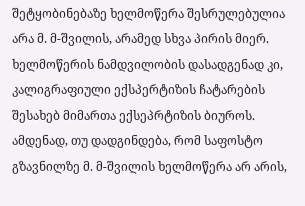შეტყობინებაზე ხელმოწერა შესრულებულია არა მ. მ-შვილის, არამედ სხვა პირის მიერ. ხელმოწერის ნამდვილობის დასადგენად კი, კალიგრაფიული ექსპერტიზის ჩატარების შესახებ მიმართა ექსეპრტიზის ბიუროს. ამდენად, თუ დადგინდება, რომ საფოსტო გზავნილზე მ. მ-შვილის ხელმოწერა არ არის,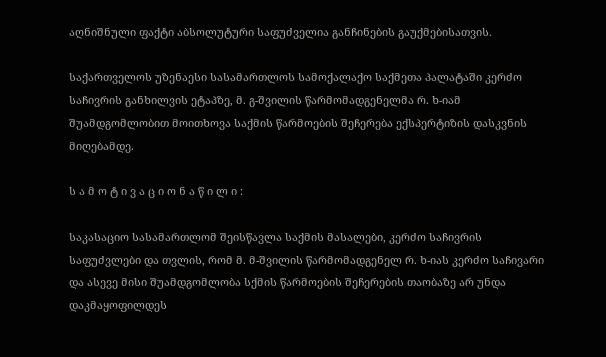აღნიშნული ფაქტი აბსოლუტური საფუძველია განჩინების გაუქმებისათვის.

საქართველოს უზენაესი სასამართლოს სამოქალაქო საქმეთა პალატაში კერძო საჩივრის განხილვის ეტაპზე, მ. გ-შვილის წარმომადგენელმა რ. ხ-იამ შუამდგომლობით მოითხოვა საქმის წარმოების შეჩერება ექსპერტიზის დასკვნის მიღებამდე.

ს ა მ ო ტ ი ვ ა ც ი ო ნ ა წ ი ლ ი :

საკასაციო სასამართლომ შეისწავლა საქმის მასალები, კერძო საჩივრის საფუძვლები და თვლის, რომ მ. მ-შვილის წარმომადგენელ რ. ხ-იას კერძო საჩივარი და ასევე მისი შუამდგომლობა სქმის წარმოების შეჩერების თაობაზე არ უნდა დაკმაყოფილდეს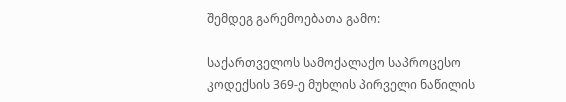შემდეგ გარემოებათა გამო:

საქართველოს სამოქალაქო საპროცესო კოდექსის 369-ე მუხლის პირველი ნაწილის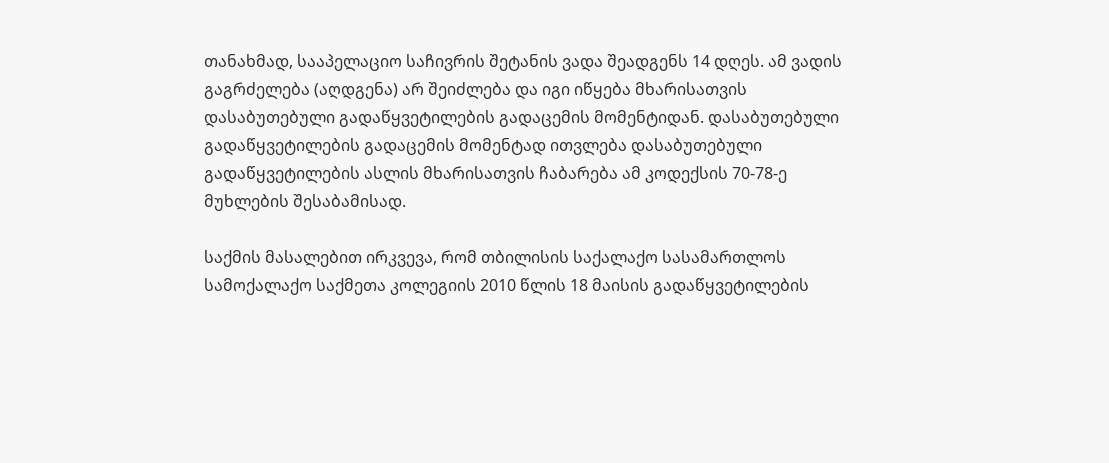თანახმად, სააპელაციო საჩივრის შეტანის ვადა შეადგენს 14 დღეს. ამ ვადის გაგრძელება (აღდგენა) არ შეიძლება და იგი იწყება მხარისათვის დასაბუთებული გადაწყვეტილების გადაცემის მომენტიდან. დასაბუთებული გადაწყვეტილების გადაცემის მომენტად ითვლება დასაბუთებული გადაწყვეტილების ასლის მხარისათვის ჩაბარება ამ კოდექსის 70-78-ე მუხლების შესაბამისად.

საქმის მასალებით ირკვევა, რომ თბილისის საქალაქო სასამართლოს სამოქალაქო საქმეთა კოლეგიის 2010 წლის 18 მაისის გადაწყვეტილების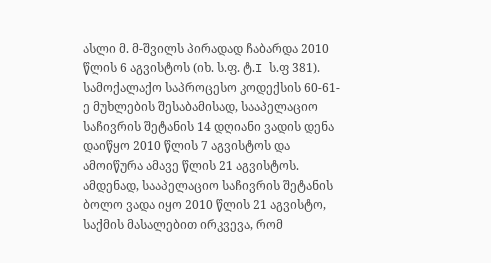ასლი მ. მ-შვილს პირადად ჩაბარდა 2010 წლის 6 აგვისტოს (იხ. ს.ფ. ტ.I ს.ფ 381). სამოქალაქო საპროცესო კოდექსის 60-61-ე მუხლების შესაბამისად, სააპელაციო საჩივრის შეტანის 14 დღიანი ვადის დენა დაიწყო 2010 წლის 7 აგვისტოს და ამოიწურა ამავე წლის 21 აგვისტოს. ამდენად, სააპელაციო საჩივრის შეტანის ბოლო ვადა იყო 2010 წლის 21 აგვისტო, საქმის მასალებით ირკვევა, რომ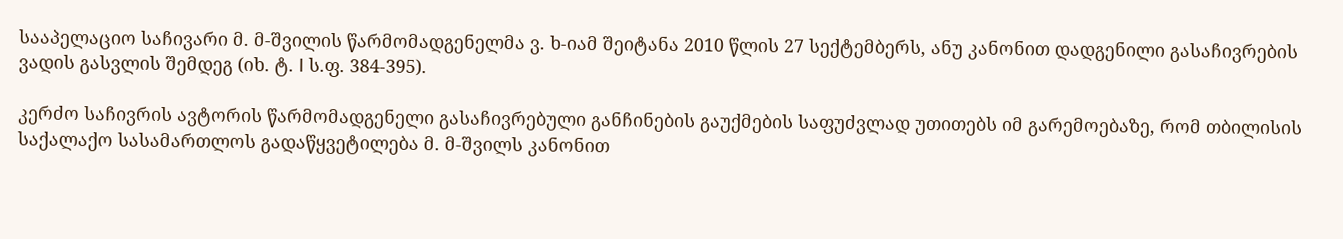სააპელაციო საჩივარი მ. მ-შვილის წარმომადგენელმა ვ. ხ-იამ შეიტანა 2010 წლის 27 სექტემბერს, ანუ კანონით დადგენილი გასაჩივრების ვადის გასვლის შემდეგ (იხ. ტ. I ს.ფ. 384-395).

კერძო საჩივრის ავტორის წარმომადგენელი გასაჩივრებული განჩინების გაუქმების საფუძვლად უთითებს იმ გარემოებაზე, რომ თბილისის საქალაქო სასამართლოს გადაწყვეტილება მ. მ-შვილს კანონით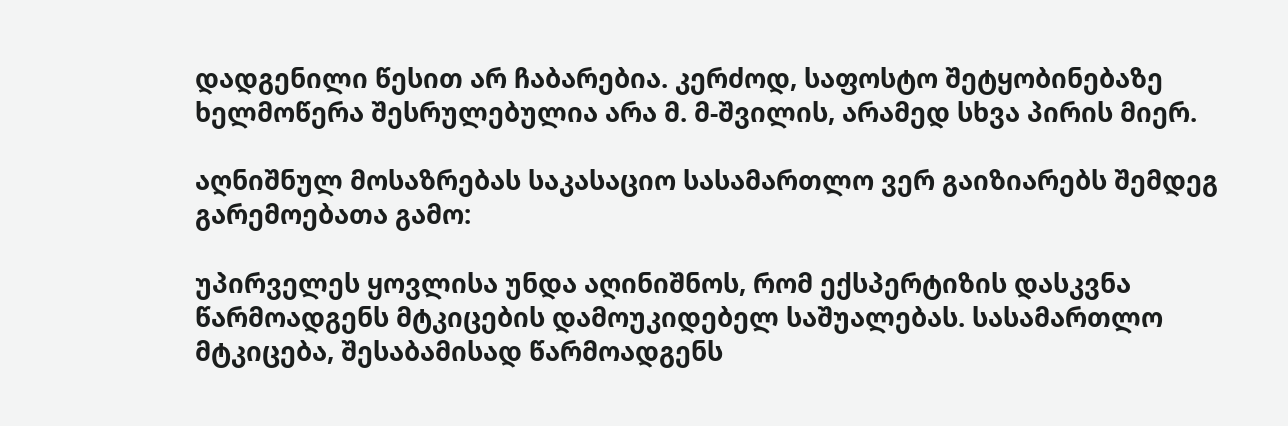დადგენილი წესით არ ჩაბარებია. კერძოდ, საფოსტო შეტყობინებაზე ხელმოწერა შესრულებულია არა მ. მ-შვილის, არამედ სხვა პირის მიერ.

აღნიშნულ მოსაზრებას საკასაციო სასამართლო ვერ გაიზიარებს შემდეგ გარემოებათა გამო:

უპირველეს ყოვლისა უნდა აღინიშნოს, რომ ექსპერტიზის დასკვნა წარმოადგენს მტკიცების დამოუკიდებელ საშუალებას. სასამართლო მტკიცება, შესაბამისად წარმოადგენს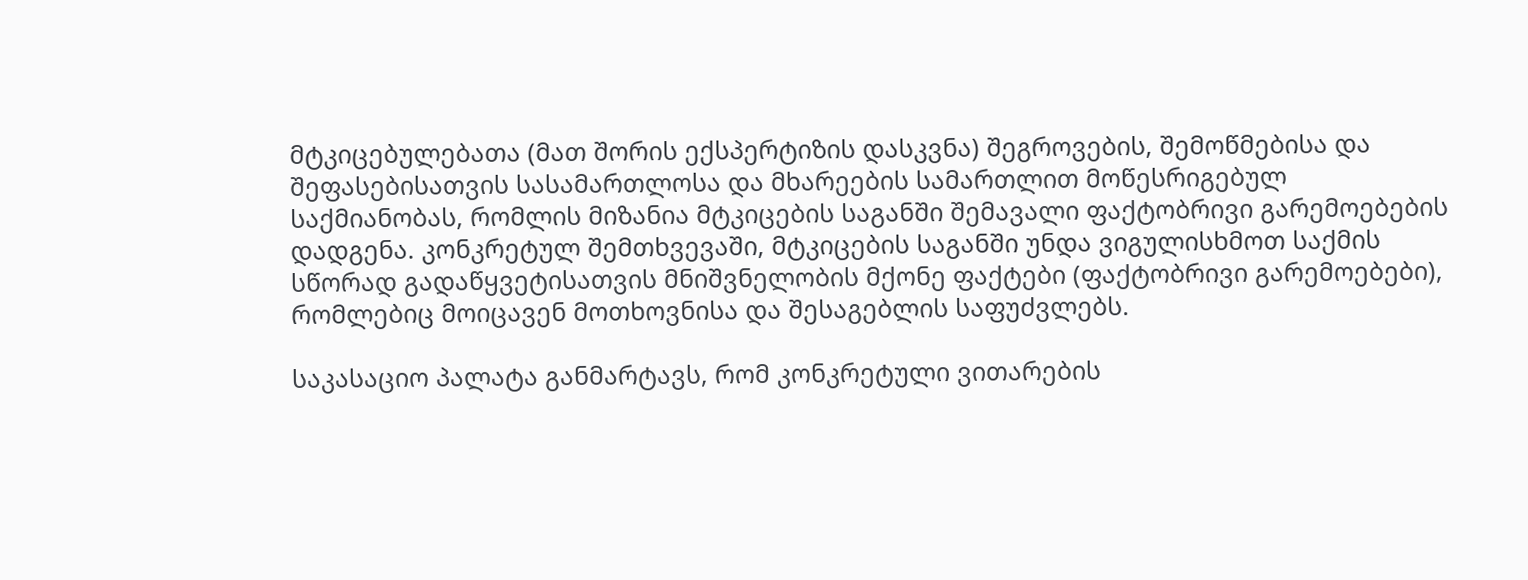მტკიცებულებათა (მათ შორის ექსპერტიზის დასკვნა) შეგროვების, შემოწმებისა და შეფასებისათვის სასამართლოსა და მხარეების სამართლით მოწესრიგებულ საქმიანობას, რომლის მიზანია მტკიცების საგანში შემავალი ფაქტობრივი გარემოებების დადგენა. კონკრეტულ შემთხვევაში, მტკიცების საგანში უნდა ვიგულისხმოთ საქმის სწორად გადაწყვეტისათვის მნიშვნელობის მქონე ფაქტები (ფაქტობრივი გარემოებები), რომლებიც მოიცავენ მოთხოვნისა და შესაგებლის საფუძვლებს.

საკასაციო პალატა განმარტავს, რომ კონკრეტული ვითარების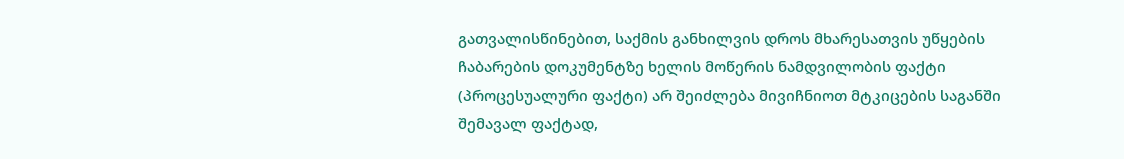გათვალისწინებით, საქმის განხილვის დროს მხარესათვის უწყების ჩაბარების დოკუმენტზე ხელის მოწერის ნამდვილობის ფაქტი (პროცესუალური ფაქტი) არ შეიძლება მივიჩნიოთ მტკიცების საგანში შემავალ ფაქტად,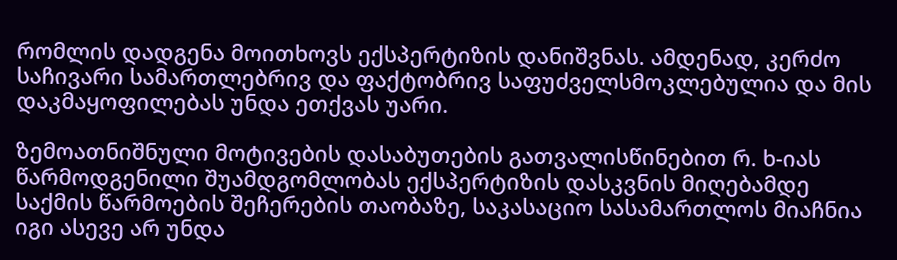რომლის დადგენა მოითხოვს ექსპერტიზის დანიშვნას. ამდენად, კერძო საჩივარი სამართლებრივ და ფაქტობრივ საფუძველსმოკლებულია და მის დაკმაყოფილებას უნდა ეთქვას უარი.

ზემოათნიშნული მოტივების დასაბუთების გათვალისწინებით რ. ხ-იას წარმოდგენილი შუამდგომლობას ექსპერტიზის დასკვნის მიღებამდე საქმის წარმოების შეჩერების თაობაზე, საკასაციო სასამართლოს მიაჩნია იგი ასევე არ უნდა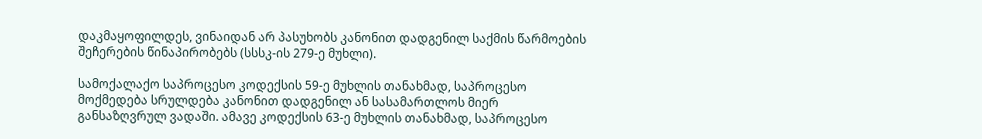დაკმაყოფილდეს, ვინაიდან არ პასუხობს კანონით დადგენილ საქმის წარმოების შეჩერების წინაპირობებს (სსსკ-ის 279-ე მუხლი).

სამოქალაქო საპროცესო კოდექსის 59-ე მუხლის თანახმად, საპროცესო მოქმედება სრულდება კანონით დადგენილ ან სასამართლოს მიერ განსაზღვრულ ვადაში. ამავე კოდექსის 63-ე მუხლის თანახმად, საპროცესო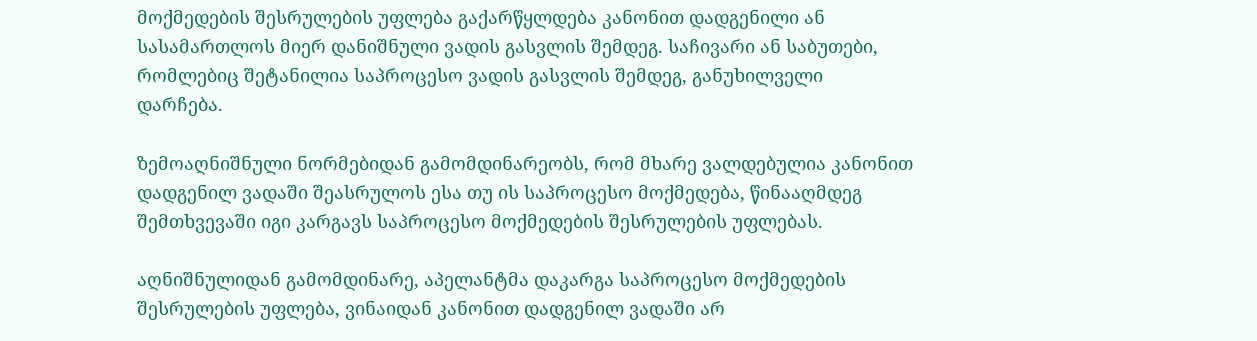მოქმედების შესრულების უფლება გაქარწყლდება კანონით დადგენილი ან სასამართლოს მიერ დანიშნული ვადის გასვლის შემდეგ. საჩივარი ან საბუთები, რომლებიც შეტანილია საპროცესო ვადის გასვლის შემდეგ, განუხილველი დარჩება.

ზემოაღნიშნული ნორმებიდან გამომდინარეობს, რომ მხარე ვალდებულია კანონით დადგენილ ვადაში შეასრულოს ესა თუ ის საპროცესო მოქმედება, წინააღმდეგ შემთხვევაში იგი კარგავს საპროცესო მოქმედების შესრულების უფლებას.

აღნიშნულიდან გამომდინარე, აპელანტმა დაკარგა საპროცესო მოქმედების შესრულების უფლება, ვინაიდან კანონით დადგენილ ვადაში არ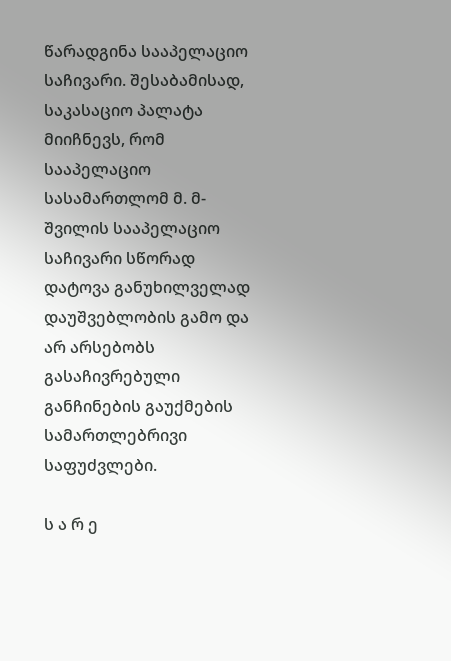წარადგინა სააპელაციო საჩივარი. შესაბამისად, საკასაციო პალატა მიიჩნევს, რომ სააპელაციო სასამართლომ მ. მ-შვილის სააპელაციო საჩივარი სწორად დატოვა განუხილველად დაუშვებლობის გამო და არ არსებობს გასაჩივრებული განჩინების გაუქმების სამართლებრივი საფუძვლები.

ს ა რ ე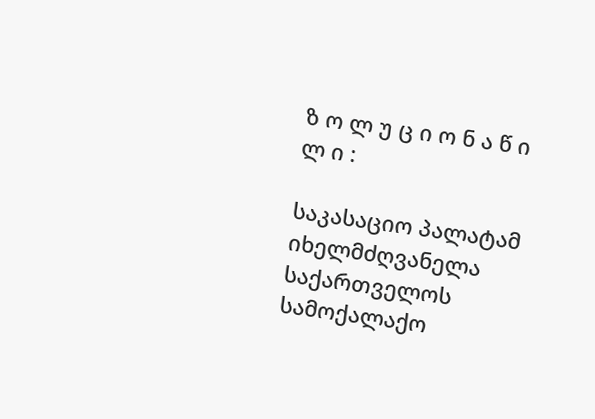ზ ო ლ უ ც ი ო ნ ა წ ი ლ ი :

საკასაციო პალატამ იხელმძღვანელა საქართველოს სამოქალაქო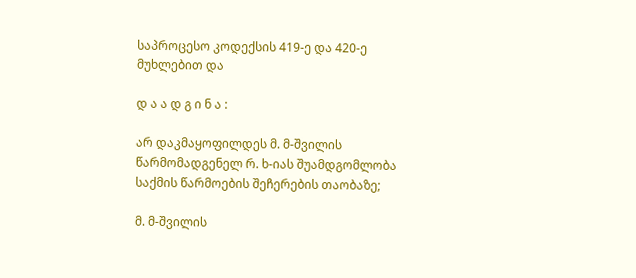საპროცესო კოდექსის 419-ე და 420-ე მუხლებით და

დ ა ა დ გ ი ნ ა :

არ დაკმაყოფილდეს მ. მ-შვილის წარმომადგენელ რ. ხ-იას შუამდგომლობა საქმის წარმოების შეჩერების თაობაზე;

მ. მ-შვილის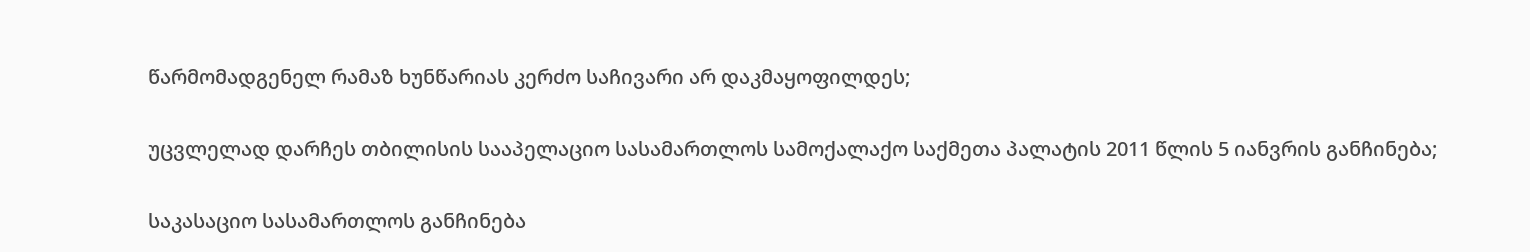წარმომადგენელ რამაზ ხუნწარიას კერძო საჩივარი არ დაკმაყოფილდეს;

უცვლელად დარჩეს თბილისის სააპელაციო სასამართლოს სამოქალაქო საქმეთა პალატის 2011 წლის 5 იანვრის განჩინება;

საკასაციო სასამართლოს განჩინება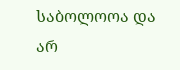საბოლოოა და არ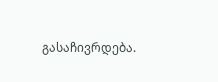გასაჩივრდება.